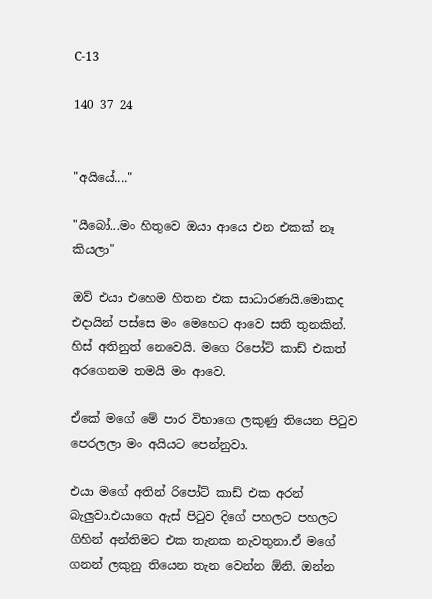C-13

140 37 24


"අයියේ...."

"යීබෝ...මං හිතුවෙ ඔයා ආයෙ එන එකක් නෑ කියලා"

ඔව් එයා එහෙම හිතන එක සාධාරණයි.මොකද එදායින් පස්සෙ මං මෙහෙට ආවෙ සති තුනකින්. හිස් අතිනුත් නෙවෙයි. මගෙ රිපෝට් කාඩ් එකත් අරගෙනම තමයි මං ආවෙ.

ඒකේ මගේ මේ පාර විභාගෙ ලකුණු තියෙන පිටුව පෙරලලා මං අයියට පෙන්නුවා.

එයා මගේ අතින් රිපෝට් කාඩ් එක අරන් බැලුවා.එයාගෙ ඇස් පිටුව දිගේ පහලට පහලට ගිහින් අන්තිමට එක තැනක නැවතුනා.ඒ මගේ ගනන් ලකුනු තියෙන තැන වෙන්න ඕනි. ඔන්න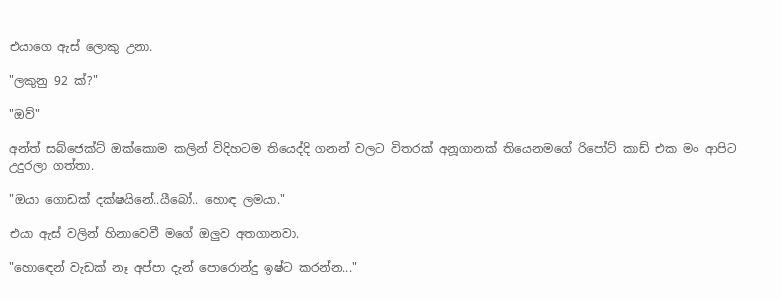එයාගෙ ඇස් ලොකු උනා.

"ලකුනු 92 ක්?"

"ඔව්"

අන්ත් සබ්ජෙක්ට් ඔක්කොම කලින් විදිහටම තියෙද්දි ගනන් වලට විතරක් අනූගානක් තියෙනමගේ රිපෝට් කාඩ් එක මං ආපිට උදුරලා ගත්තා.

"ඔයා ගොඩක් දක්ෂයිනේ..යීබෝ.. හොඳ ලමයා."

එයා ඇස් වලින් හිනාවෙවී මගේ ඔලුව අතගානවා.

"හොඳෙන් වැඩක් නෑ අප්පා දැන් පොරොන්දු ඉෂ්ට කරන්න..."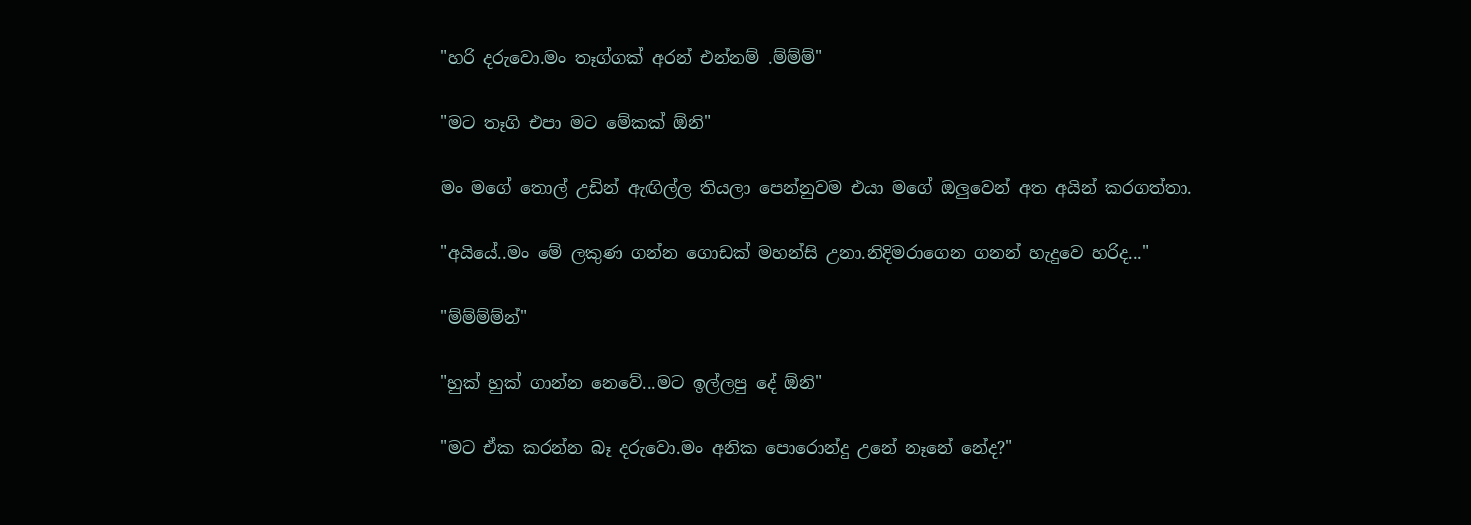"හරි දරුවො.මං තෑග්ගක් අරන් එන්නම් .ම්ම්ම්"

"මට තෑගි එපා මට මේකක් ඕනි"

මං මගේ තොල් උඩින් ඇඟිල්ල තියලා පෙන්නුවම එයා මගේ ඔලුවෙන් අත අයින් කරගත්තා.

"අයියේ..මං මේ ලකුණ ගන්න ගොඩක් මහන්සි උනා.නිදිමරාගෙන ගනන් හැදුවෙ හරිද..."

"ම්ම්ම්ම්න්"

"හුක් හුක් ගාන්න නෙවේ...මට ඉල්ලපු දේ ඕනි"

"මට ඒක කරන්න බෑ දරුවො.මං අනික පොරොන්දු උනේ නෑනේ නේද?"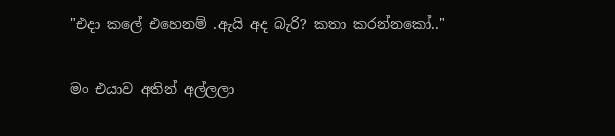"එදා කලේ එහෙනම් .ඇයි අද බැරි? කතා කරන්නකෝ.."

මං එයාව අතින් අල්ලලා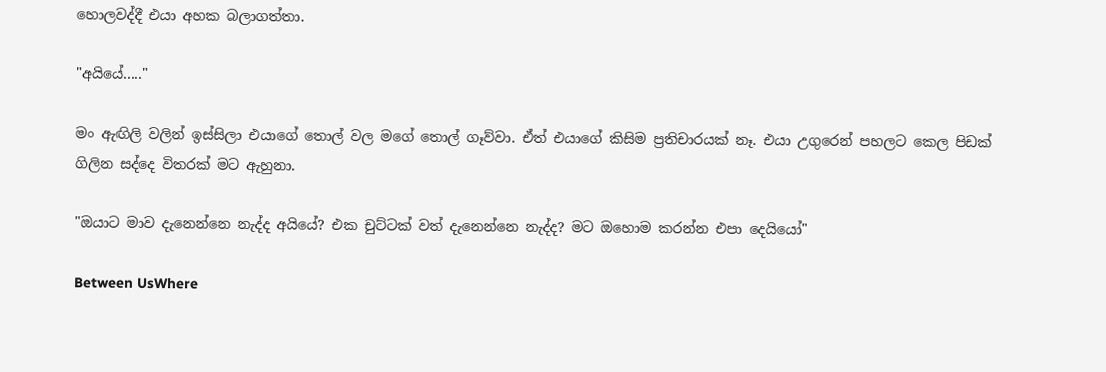හොලවද්දී එයා අහක බලාගත්තා.

"අයියේ....."

මං ඇඟිලි වලින් ඉස්සිලා එයාගේ තොල් වල මගේ තොල් ගෑව්වා. ඒත් එයාගේ කිසිම ප්‍රතිචාරයක් නෑ. එයා උගුරෙන් පහලට කෙල පිඩක් ගිලින සද්දෙ විතරක් මට ඇහුනා.

"ඔයාට මාව දැනෙන්නෙ නැද්ද අයියේ? එක චුට්ටක් වත් දැනෙන්නෙ නැද්ද? මට ඔහොම කරන්න එපා දෙයියෝ"

Between UsWhere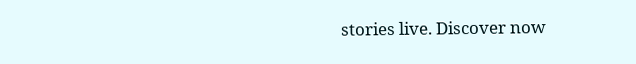stories live. Discover now